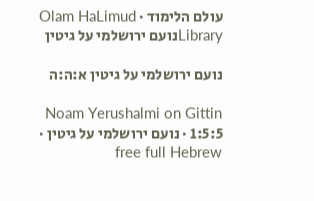עולם הלימוד · Olam HaLimud
Libraryנועם ירושלמי על גיטין

נועם ירושלמי על גיטין א:ה:ה

Noam Yerushalmi on Gittin 1:5:5 · נועם ירושלמי על גיטין · free full Hebrew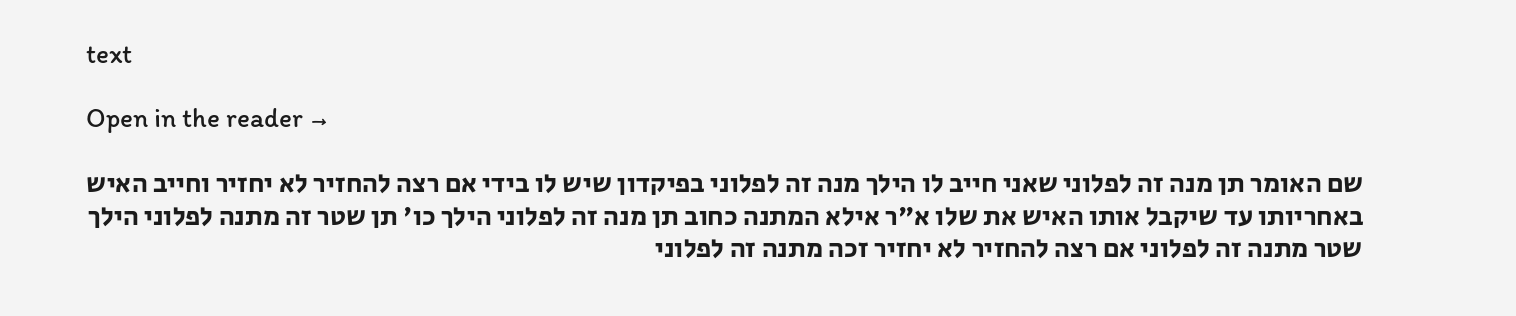text

Open in the reader →

שם האומר תן מנה זה לפלוני שאני חייב לו הילך מנה זה לפלוני בפיקדון שיש לו בידי אם רצה להחזיר לא יחזיר וחייב האיש באחריותו עד שיקבל אותו האיש את שלו א"ר אילא המתנה כחוב תן מנה זה לפלוני הילך כו' תן שטר זה מתנה לפלוני הילך שטר מתנה זה לפלוני אם רצה להחזיר לא יחזיר זכה מתנה זה לפלוני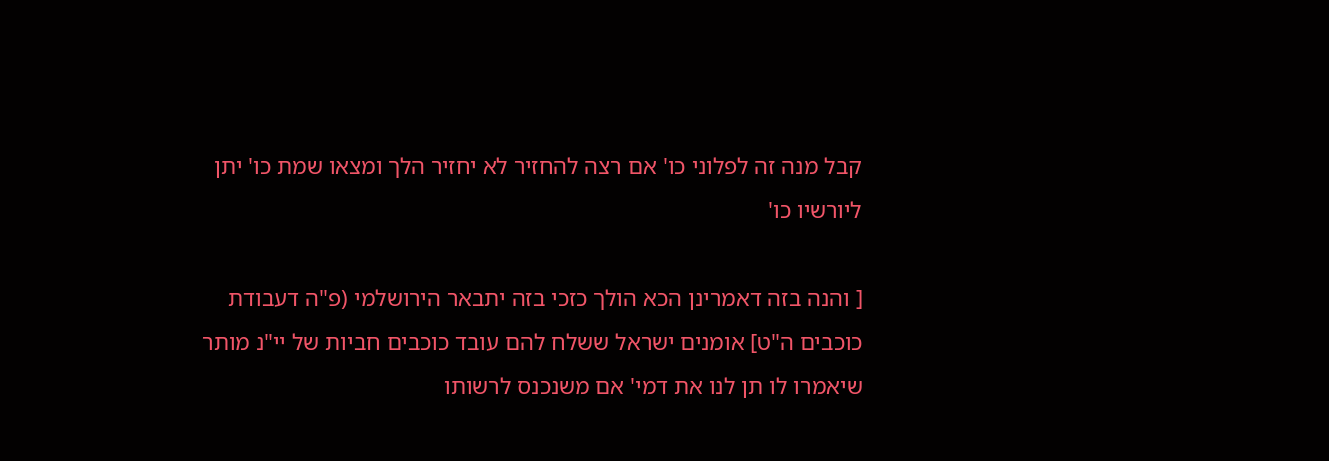קבל מנה זה לפלוני כו' אם רצה להחזיר לא יחזיר הלך ומצאו שמת כו' יתן ליורשיו כו'

[ והנה בזה דאמרינן הכא הולך כזכי בזה יתבאר הירושלמי (פ"ה דעבודת כוכבים ה"ט] אומנים ישראל ששלח להם עובד כוכבים חביות של יי"נ מותר שיאמרו לו תן לנו את דמי' אם משנכנס לרשותו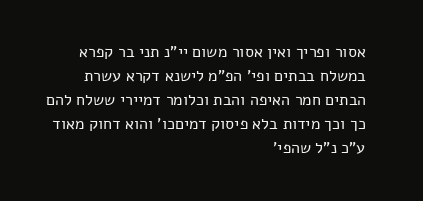אסור ופריך ואין אסור משום יי"נ תני בר קפרא במשלח בבתים ופי' הפ"מ לישנא דקרא עשרת הבתים חמר האיפה והבת וכלומר דמיירי ששלח להם כך וכך מידות בלא פיסוק דמיםכו' והוא דחוק מאוד ע"כ נ"ל שהפי'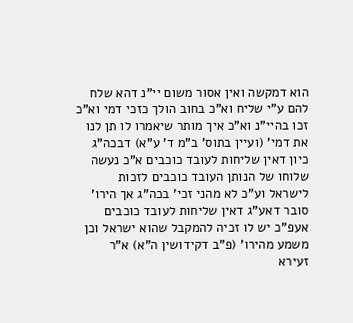הוא דמקשה ואין אסור משום יי"נ דהא שלח להם ע"י שליח וא"כ בחוב הולך כזכי דמי וא"כ זכו בהיי"נ וא"כ איך מותר שיאמרו לו תן לנו את דמי' (ועיין בתוס' ב"מ ד' ע"א) דבכה"ג כיון דאין שליחות לעובד כוכבים א"כ נעשה שלוחו של הנותן העובד כוכבים לזכות לישראל וע"כ לא מהני זכי' בכה"ג אך הירו' סובר דאע"ג דאין שליחות לעובד כוכבים אעפ"כ יש לו זכיה להמקבל שהוא ישראל וכן משמע מהירו' (פ"ב דקידושין ה"א) א"ר זעירא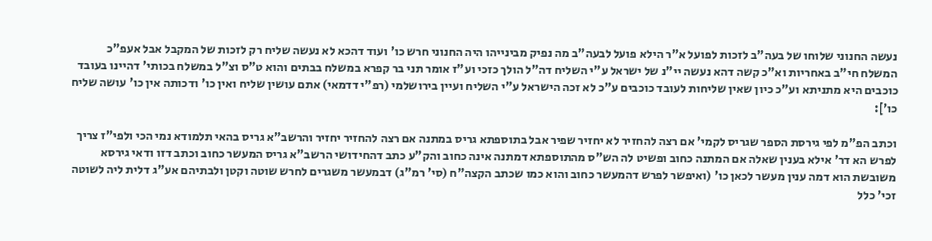נעשה החנוני שלוחו של בעה"ב לזכות לפועל א"ר הילא פועל לבעה"ב מה נפיק מבינייהו היה החנוני חרש כו' ועוד דהכא לא נעשה שליח רק לזכות של המקבל אבל אעפ"כ המשלח חי"ב באחריות וא"כ קשה דהא נעשה יי"נ של ישראל ע"י השליח דה"ל הולך כזכי וע"ז אומר תני בר קפרא במשלח בבתים והוא ט"ס וצ"ל במשלח בכותי' דהיינו בעובד כוכבים היא מתניתא וע"כ כיון שאין שליחות לעובד כוכבים ע"כ לא זכה הישראל ע"י השליח ועיין בירושלמי (רפ"י דדמאי) אתם עושין שליח ואין כו' ודכותה אין כו' עושה שליח כו']:

וכתב הפ"מ לפי גירסת הספר שגריס לקמי' אם רצה להחזיר לא יחזיר שפיר אבל בתוספתא גריס במתנה אם רצה להחזיר יחזיר והרשב"א גריס בהאי תלמודא נמי הכי ולפי"ז צריך לפרש הא דר' אילא בענין שאלה אם המתנה כחוב ופשיט לה הש"ס מהתוספתא דמתנה אינה כחוב והק"ע כתב דהחידושי הרשב"א גריס המעשר כחוב וכתב דזו ודאי גירסא משובשת הוא דמה ענין מעשר לכאן כו' (ואיפשר לפרש דהמעשר כחוב והוא כמו שכתב הקצה"ח (סי' רמ"ג) דבמעשר משגרים לחרש שוטה וקטן ולבתיהם אע"ג דלית ליה לשוטה זכי' כלל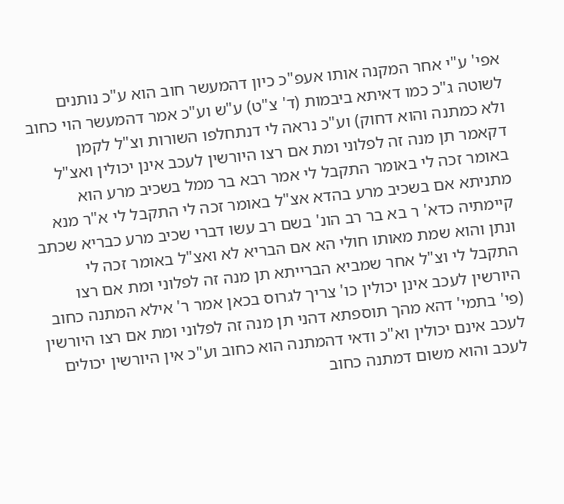אפי' ע"י אחר המקנה אותו אעפ"כ כיון דהמעשר חוב הוא ע"כ נותנים לשוטה ג"כ כמו דאיתא ביבמות (ד' צ"ט) ע"ש וע"כ אמר דהמעשר הוי כחוב ולא כמתנה והוא דחוק) וע"כ נראה לי דנתחלפו השורות וצ"ל לקמן דקאמר תן מנה זה לפלוני ומת אם רצו היורשין לעכב אינן יכולין ואצ"ל באומר זכה לי באומר התקבל לי אמר רבא בר ממל בשכיב מרע הוא מתניתא אם בשכיב מרע בהדא אצ"ל באומר זכה לי התקבל לי א"ר מנא קיימתיה כדא' ר בא בר רב הונ' בשם רב עשו דברי שכיב מרע כבריא שכתב ונתן והוא שמת מאותו חולי הא אם הבריא לא ואצ"ל באומר זכה לי התקבל לי וצ"ל אחר שמביא הברייתא תן מנה זה לפלוני ומת אם רצו היורשין לעכב אינן יכולין כו' צריך לגרוס בכאן אמר ר' אילא המתנה כחוב (פי' בתמי' דהא מהך תוספתא דהני תן מנה זה לפלוני ומת אם רצו היורשין לעכב אינם יכולין וא"כ ודאי דהמתנה הוא כחוב וע"כ אין היורשין יכולים לעכב והוא משום דמתנה כחוב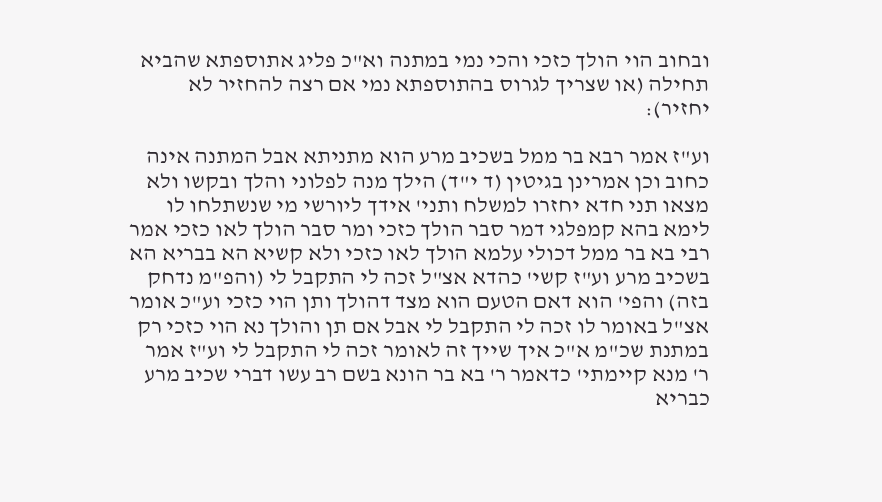ובחוב הוי הולך כזכי והכי נמי במתנה וא"כ פליג אתוספתא שהביא תחילה (או שצריך לגרוס בהתוספתא נמי אם רצה להחזיר לא יחזיר):

וע"ז אמר רבא בר ממל בשכיב מרע הוא מתניתא אבל המתנה אינה כחוב וכן אמרינן בגיטין (ד י"ד) הילך מנה לפלוני והלך ובקשו ולא מצאו תני חדא יחזרו למשלח ותני' אידך ליורשי מי שנשתלחו לו לימא בהא קמפלגי דמר סבר הולך כזכי ומר סבר הולך לאו כזכי אמר רבי בא בר ממל דכולי עלמא הולך לאו כזכי ולא קשיא הא בבריא הא בשכיב מרע וע"ז קשי' כהדא אצ"ל זכה לי התקבל לי (והפ"מ נדחק בזה) והפי' הוא דאם הטעם הוא מצד דהולך ותן הוי כזכי וע"כ אומר אצ"ל באומר לו זכה לי התקבל לי אבל אם תן והולך נא הוי כזכי רק במתנת שכ"מ א"כ איך שייך זה לאומר זכה לי התקבל לי וע"ז אמר ר' מנא קיימתי' כדאמר ר' בא בר הונא בשם רב עשו דברי שכיב מרע כבריא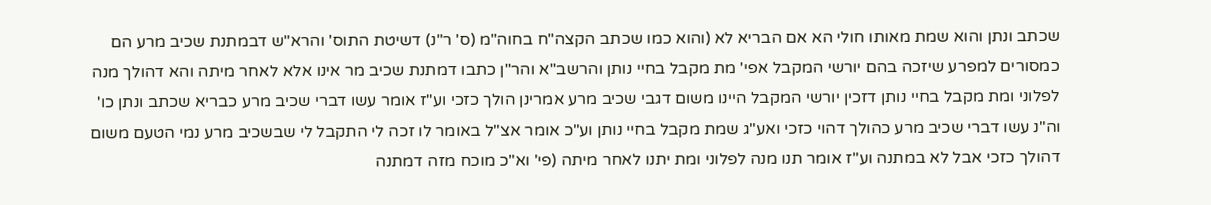שכתב ונתן והוא שמת מאותו חולי הא אם הבריא לא (והוא כמו שכתב הקצה"ח בחוה"מ (ס' ר"נ) דשיטת התוס' והרא"ש דבמתנת שכיב מרע הם כמסורים למפרע שיזכה בהם יורשי המקבל אפי' מת מקבל בחיי נותן והרשב"א והר"ן כתבו דמתנת שכיב מר אינו אלא לאחר מיתה והא דהולך מנה לפלוני ומת מקבל בחיי נותן דזכין יורשי המקבל היינו משום דגבי שכיב מרע אמרינן הולך כזכי וע"ז אומר עשו דברי שכיב מרע כבריא שכתב ונתן כו' וה"נ עשו דברי שכיב מרע כהולך דהוי כזכי ואע"ג שמת מקבל בחיי נותן וע"כ אומר אצ"ל באומר לו זכה לי התקבל לי שבשכיב מרע נמי הטעם משום דהולך כזכי אבל לא במתנה וע"ז אומר תנו מנה לפלוני ומת יתנו לאחר מיתה (פי' וא"כ מוכח מזה דמתנה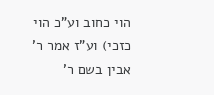הוי כחוב וע"כ הוי כזכי) וע"ז אמר ר' אבין בשם ר'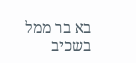בא בר ממל בשכיב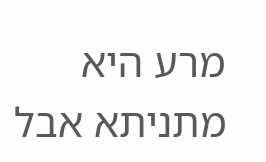מרע היא מתניתא אבל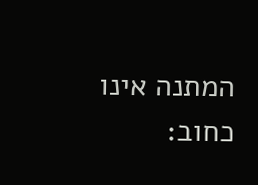המתנה אינו כחוב: